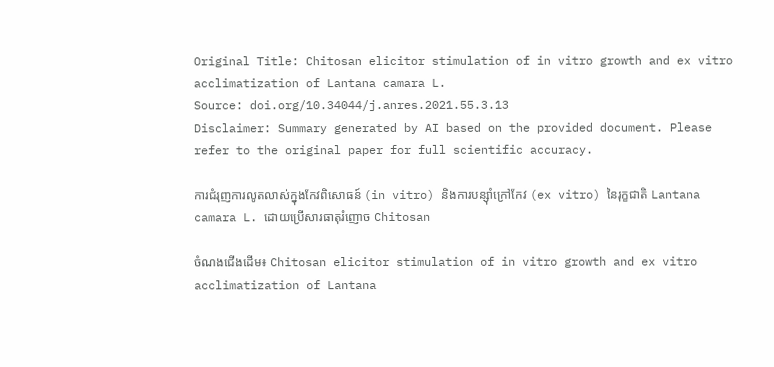Original Title: Chitosan elicitor stimulation of in vitro growth and ex vitro acclimatization of Lantana camara L.
Source: doi.org/10.34044/j.anres.2021.55.3.13
Disclaimer: Summary generated by AI based on the provided document. Please refer to the original paper for full scientific accuracy.

ការជំរុញការលូតលាស់ក្នុងកែវពិសោធន៍ (in vitro) និងការបន្ស៊ាំក្រៅកែវ (ex vitro) នៃរុក្ខជាតិ Lantana camara L. ដោយប្រើសារធាតុរំញោច Chitosan

ចំណងជើងដើម៖ Chitosan elicitor stimulation of in vitro growth and ex vitro acclimatization of Lantana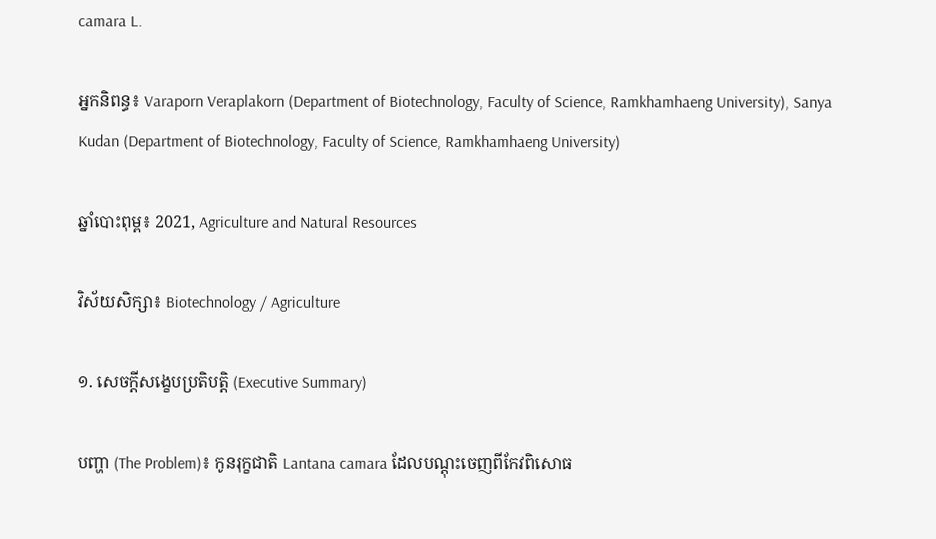camara L.

អ្នកនិពន្ធ៖ Varaporn Veraplakorn (Department of Biotechnology, Faculty of Science, Ramkhamhaeng University), Sanya Kudan (Department of Biotechnology, Faculty of Science, Ramkhamhaeng University)

ឆ្នាំបោះពុម្ព៖ 2021, Agriculture and Natural Resources

វិស័យសិក្សា៖ Biotechnology / Agriculture

១. សេចក្តីសង្ខេបប្រតិបត្តិ (Executive Summary)

បញ្ហា (The Problem)៖ កូនរុក្ខជាតិ Lantana camara ដែលបណ្តុះចេញពីកែវពិសោធ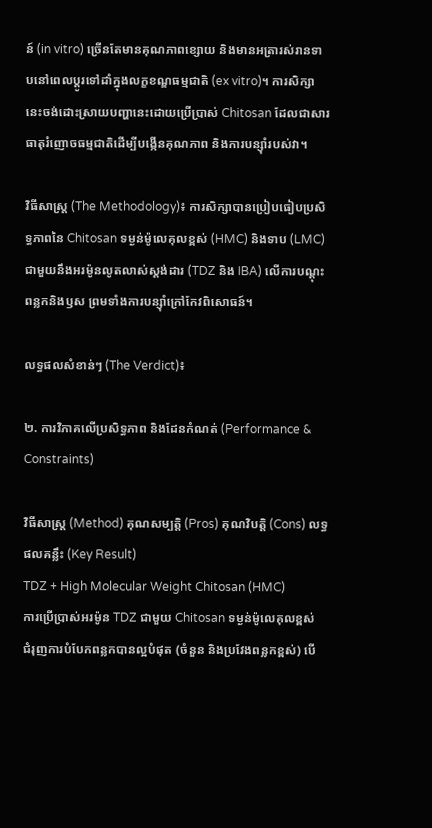ន៍ (in vitro) ច្រើនតែមានគុណភាពខ្សោយ និងមានអត្រារស់រានទាបនៅពេលប្តូរទៅដាំក្នុងលក្ខខណ្ឌធម្មជាតិ (ex vitro)។ ការសិក្សានេះចង់ដោះស្រាយបញ្ហានេះដោយប្រើប្រាស់ Chitosan ដែលជាសារធាតុរំញោចធម្មជាតិដើម្បីបង្កើនគុណភាព និងការបន្ស៊ាំរបស់វា។

វិធីសាស្ត្រ (The Methodology)៖ ការសិក្សាបានប្រៀបធៀបប្រសិទ្ធភាពនៃ Chitosan ទម្ងន់ម៉ូលេគុលខ្ពស់ (HMC) និងទាប (LMC) ជាមួយនឹងអរម៉ូនលូតលាស់ស្តង់ដារ (TDZ និង IBA) លើការបណ្តុះពន្លកនិងឫស ព្រមទាំងការបន្ស៊ាំក្រៅកែវពិសោធន៍។

លទ្ធផលសំខាន់ៗ (The Verdict)៖

២. ការវិភាគលើប្រសិទ្ធភាព និងដែនកំណត់ (Performance & Constraints)

វិធីសាស្ត្រ (Method) គុណសម្បត្តិ (Pros) គុណវិបត្តិ (Cons) លទ្ធផលគន្លឹះ (Key Result)
TDZ + High Molecular Weight Chitosan (HMC)
ការប្រើប្រាស់អរម៉ូន TDZ ជាមួយ Chitosan ទម្ងន់ម៉ូលេគុលខ្ពស់
ជំរុញការបំបែកពន្លកបានល្អបំផុត (ចំនួន និងប្រវែងពន្លកខ្ពស់) បើ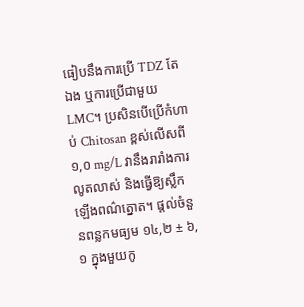ធៀបនឹងការប្រើ TDZ តែឯង ឬការប្រើជាមួយ LMC។ ប្រសិនបើប្រើកំហាប់ Chitosan ខ្ពស់លើសពី ១,០ mg/L វានឹងរារាំងការលូតលាស់ និងធ្វើឱ្យស្លឹកឡើងពណ៌ត្នោត។ ផ្តល់ចំនួនពន្លកមធ្យម ១៤,២ ± ៦,១ ក្នុងមួយកូ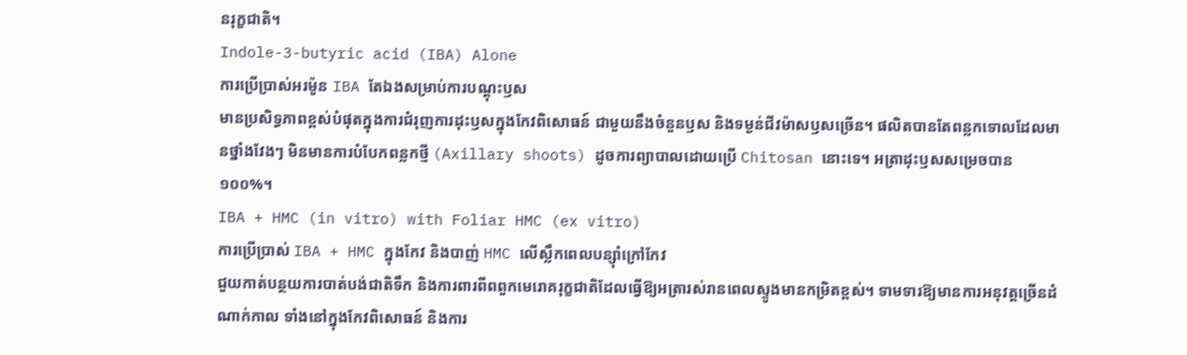នរុក្ខជាតិ។
Indole-3-butyric acid (IBA) Alone
ការប្រើប្រាស់អរម៉ូន IBA តែឯងសម្រាប់ការបណ្តុះឫស
មានប្រសិទ្ធភាពខ្ពស់បំផុតក្នុងការជំរុញការដុះឫសក្នុងកែវពិសោធន៍ ជាមួយនឹងចំនួនឫស និងទម្ងន់ជីវម៉ាសឫសច្រើន។ ផលិតបានតែពន្លកទោលដែលមានថ្នាំងវែងៗ មិនមានការបំបែកពន្លកថ្មី (Axillary shoots) ដូចការព្យាបាលដោយប្រើ Chitosan នោះទេ។ អត្រាដុះឫសសម្រេចបាន ១០០%។
IBA + HMC (in vitro) with Foliar HMC (ex vitro)
ការប្រើប្រាស់ IBA + HMC ក្នុងកែវ និងបាញ់ HMC លើស្លឹកពេលបន្ស៊ាំក្រៅកែវ
ជួយកាត់បន្ថយការបាត់បង់ជាតិទឹក និងការពារពីពពួកមេរោគរុក្ខជាតិដែលធ្វើឱ្យអត្រារស់រានពេលស្ទូងមានកម្រិតខ្ពស់។ ទាមទារឱ្យមានការអនុវត្តច្រើនដំណាក់កាល ទាំងនៅក្នុងកែវពិសោធន៍ និងការ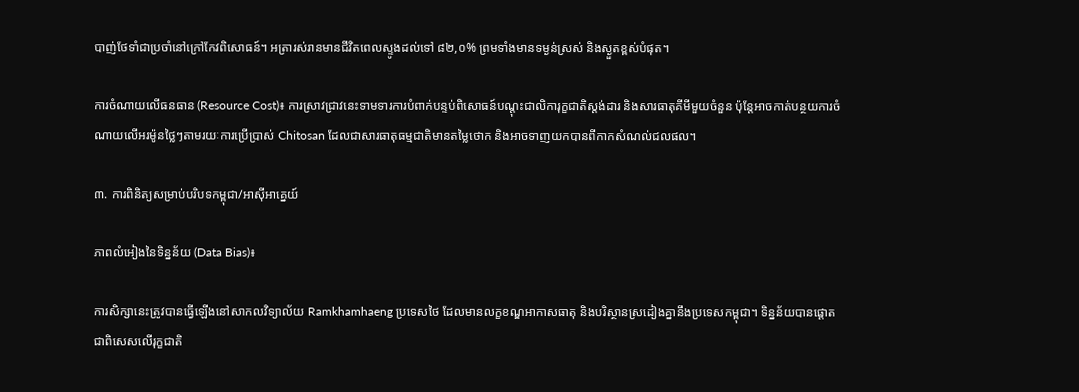បាញ់ថែទាំជាប្រចាំនៅក្រៅកែវពិសោធន៍។ អត្រារស់រានមានជីវិតពេលស្ទូងដល់ទៅ ៨២,០% ព្រមទាំងមានទម្ងន់ស្រស់ និងស្ងួតខ្ពស់បំផុត។

ការចំណាយលើធនធាន (Resource Cost)៖ ការស្រាវជ្រាវនេះទាមទារការបំពាក់បន្ទប់ពិសោធន៍បណ្តុះជាលិការុក្ខជាតិស្តង់ដារ និងសារធាតុគីមីមួយចំនួន ប៉ុន្តែអាចកាត់បន្ថយការចំណាយលើអរម៉ូនថ្លៃៗតាមរយៈការប្រើប្រាស់ Chitosan ដែលជាសារធាតុធម្មជាតិមានតម្លៃថោក និងអាចទាញយកបានពីកាកសំណល់ជលផល។

៣. ការពិនិត្យសម្រាប់បរិបទកម្ពុជា/អាស៊ីអាគ្នេយ៍

ភាពលំអៀងនៃទិន្នន័យ (Data Bias)៖

ការសិក្សានេះត្រូវបានធ្វើឡើងនៅសាកលវិទ្យាល័យ Ramkhamhaeng ប្រទេសថៃ ដែលមានលក្ខខណ្ឌអាកាសធាតុ និងបរិស្ថានស្រដៀងគ្នានឹងប្រទេសកម្ពុជា។ ទិន្នន័យបានផ្តោតជាពិសេសលើរុក្ខជាតិ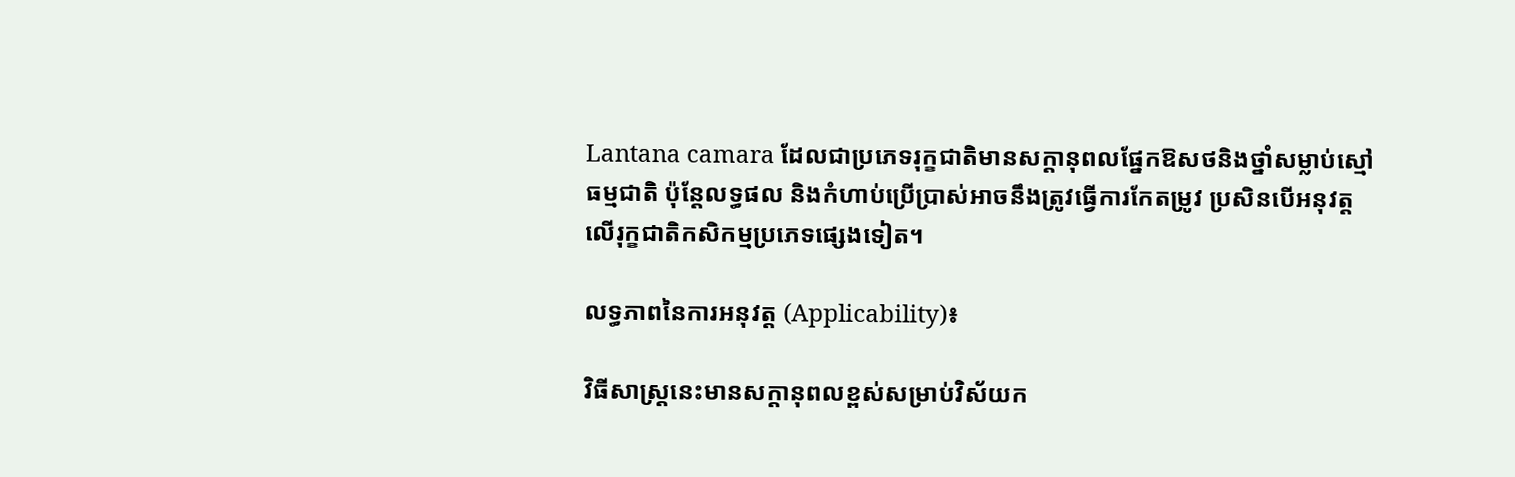Lantana camara ដែលជាប្រភេទរុក្ខជាតិមានសក្តានុពលផ្នែកឱសថនិងថ្នាំសម្លាប់ស្មៅធម្មជាតិ ប៉ុន្តែលទ្ធផល និងកំហាប់ប្រើប្រាស់អាចនឹងត្រូវធ្វើការកែតម្រូវ ប្រសិនបើអនុវត្តលើរុក្ខជាតិកសិកម្មប្រភេទផ្សេងទៀត។

លទ្ធភាពនៃការអនុវត្ត (Applicability)៖

វិធីសាស្ត្រនេះមានសក្តានុពលខ្ពស់សម្រាប់វិស័យក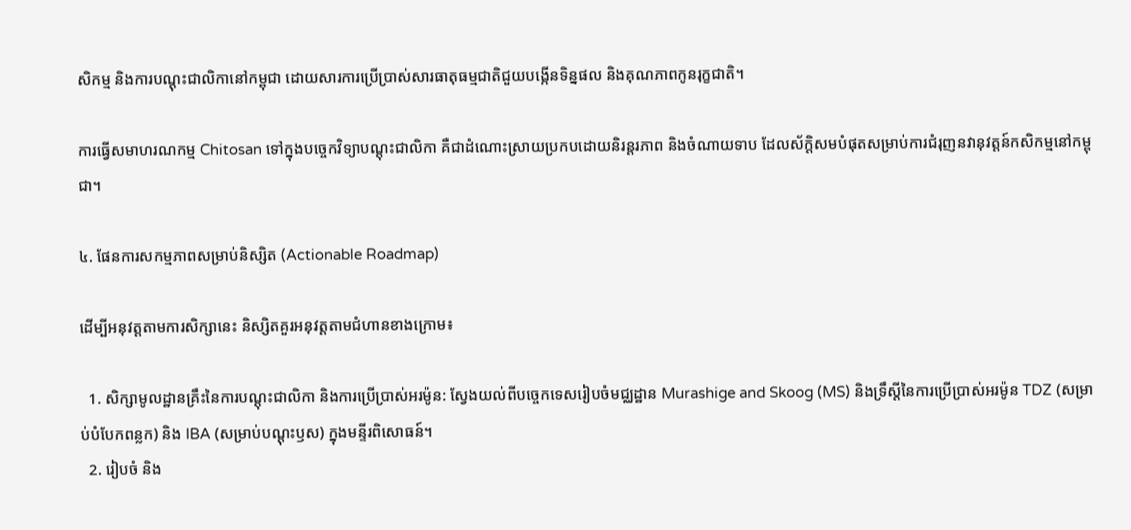សិកម្ម និងការបណ្តុះជាលិកានៅកម្ពុជា ដោយសារការប្រើប្រាស់សារធាតុធម្មជាតិជួយបង្កើនទិន្នផល និងគុណភាពកូនរុក្ខជាតិ។

ការធ្វើសមាហរណកម្ម Chitosan ទៅក្នុងបច្ចេកវិទ្យាបណ្តុះជាលិកា គឺជាដំណោះស្រាយប្រកបដោយនិរន្តរភាព និងចំណាយទាប ដែលស័ក្តិសមបំផុតសម្រាប់ការជំរុញនវានុវត្តន៍កសិកម្មនៅកម្ពុជា។

៤. ផែនការសកម្មភាពសម្រាប់និស្សិត (Actionable Roadmap)

ដើម្បីអនុវត្តតាមការសិក្សានេះ និស្សិតគួរអនុវត្តតាមជំហានខាងក្រោម៖

  1. សិក្សាមូលដ្ឋានគ្រឹះនៃការបណ្តុះជាលិកា និងការប្រើប្រាស់អរម៉ូន: ស្វែងយល់ពីបច្ចេកទេសរៀបចំមជ្ឈដ្ឋាន Murashige and Skoog (MS) និងទ្រឹស្តីនៃការប្រើប្រាស់អរម៉ូន TDZ (សម្រាប់បំបែកពន្លក) និង IBA (សម្រាប់បណ្តុះឫស) ក្នុងមន្ទីរពិសោធន៍។
  2. រៀបចំ និង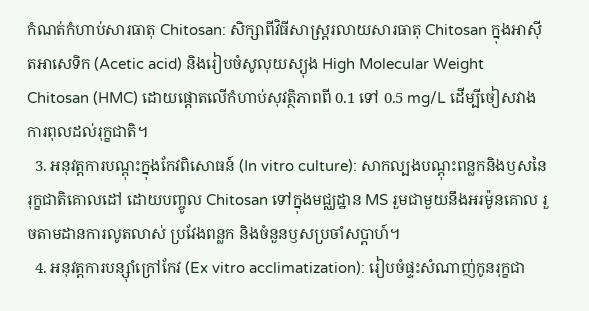កំណត់កំហាប់សារធាតុ Chitosan: សិក្សាពីវិធីសាស្ត្ររលាយសារធាតុ Chitosan ក្នុងអាស៊ីតអាសេទិក (Acetic acid) និងរៀបចំសូលុយស្យុង High Molecular Weight Chitosan (HMC) ដោយផ្តោតលើកំហាប់សុវត្ថិភាពពី 0.1 ទៅ 0.5 mg/L ដើម្បីចៀសវាងការពុលដល់រុក្ខជាតិ។
  3. អនុវត្តការបណ្តុះក្នុងកែវពិសោធន៍ (In vitro culture): សាកល្បងបណ្តុះពន្លកនិងឫសនៃរុក្ខជាតិគោលដៅ ដោយបញ្ចូល Chitosan ទៅក្នុងមជ្ឈដ្ឋាន MS រួមជាមួយនឹងអរម៉ូនគោល រួចតាមដានការលូតលាស់ ប្រវែងពន្លក និងចំនួនឫសប្រចាំសប្តាហ៍។
  4. អនុវត្តការបន្ស៊ាំក្រៅកែវ (Ex vitro acclimatization): រៀបចំផ្ទះសំណាញ់កូនរុក្ខជា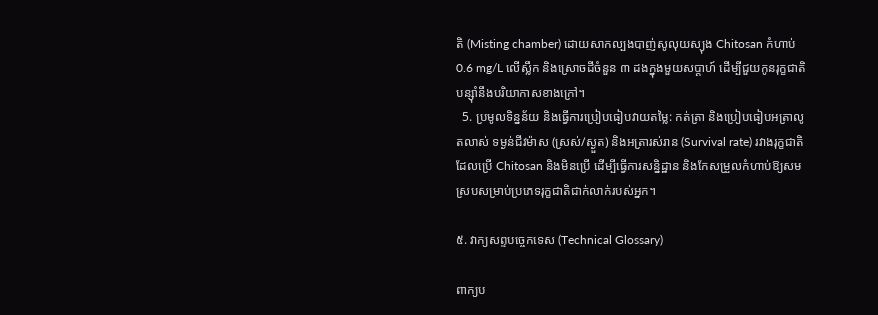តិ (Misting chamber) ដោយសាកល្បងបាញ់សូលុយស្យុង Chitosan កំហាប់ 0.6 mg/L លើស្លឹក និងស្រោចដីចំនួន ៣ ដងក្នុងមួយសប្តាហ៍ ដើម្បីជួយកូនរុក្ខជាតិបន្ស៊ាំនឹងបរិយាកាសខាងក្រៅ។
  5. ប្រមូលទិន្នន័យ និងធ្វើការប្រៀបធៀបវាយតម្លៃ: កត់ត្រា និងប្រៀបធៀបអត្រាលូតលាស់ ទម្ងន់ជីវម៉ាស (ស្រស់/ស្ងួត) និងអត្រារស់រាន (Survival rate) រវាងរុក្ខជាតិដែលប្រើ Chitosan និងមិនប្រើ ដើម្បីធ្វើការសន្និដ្ឋាន និងកែសម្រួលកំហាប់ឱ្យសមស្របសម្រាប់ប្រភេទរុក្ខជាតិជាក់លាក់របស់អ្នក។

៥. វាក្យសព្ទបច្ចេកទេស (Technical Glossary)

ពាក្យប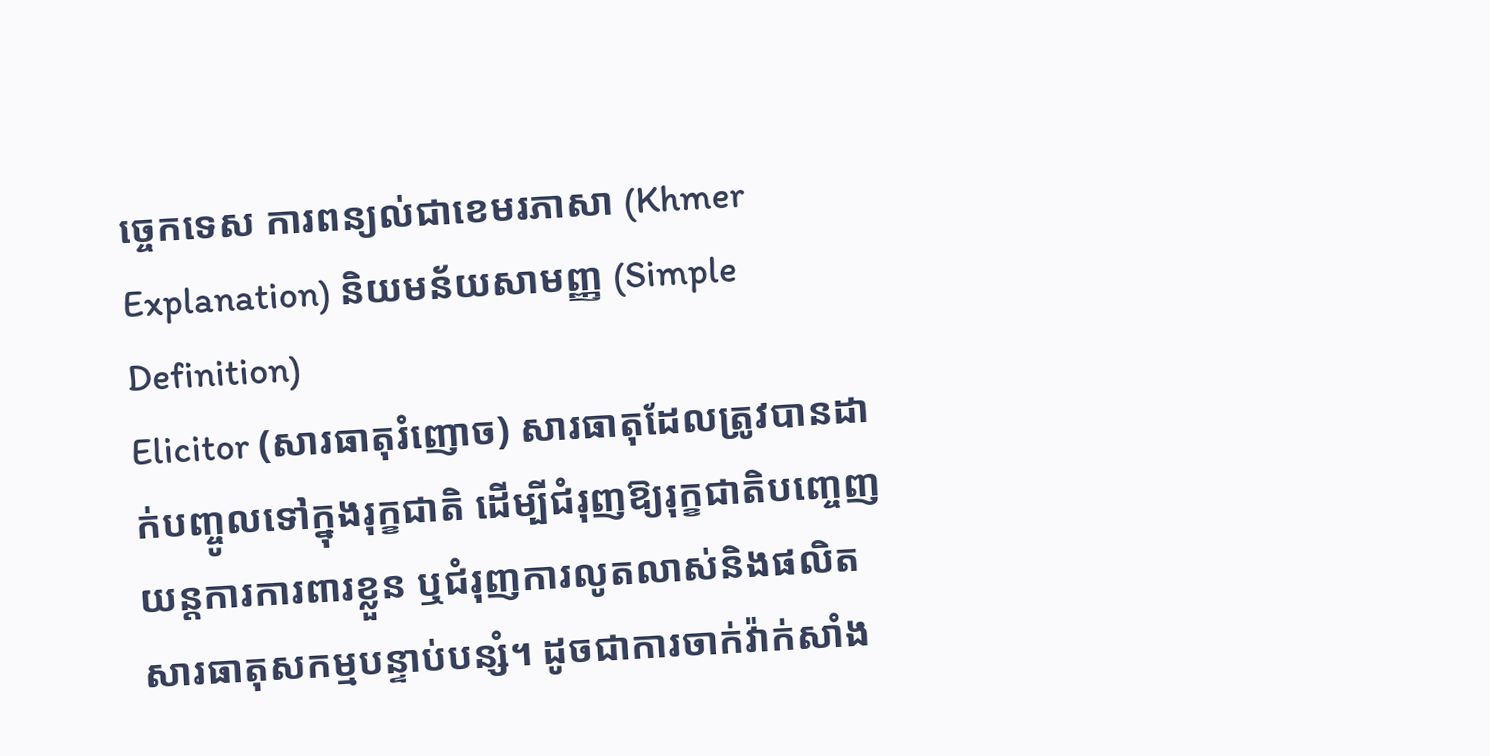ច្ចេកទេស ការពន្យល់ជាខេមរភាសា (Khmer Explanation) និយមន័យសាមញ្ញ (Simple Definition)
Elicitor (សារធាតុរំញោច) សារធាតុដែលត្រូវបានដាក់បញ្ចូលទៅក្នុងរុក្ខជាតិ ដើម្បីជំរុញឱ្យរុក្ខជាតិបញ្ចេញយន្តការការពារខ្លួន ឬជំរុញការលូតលាស់និងផលិតសារធាតុសកម្មបន្ទាប់បន្សំ។ ដូចជាការចាក់វ៉ាក់សាំង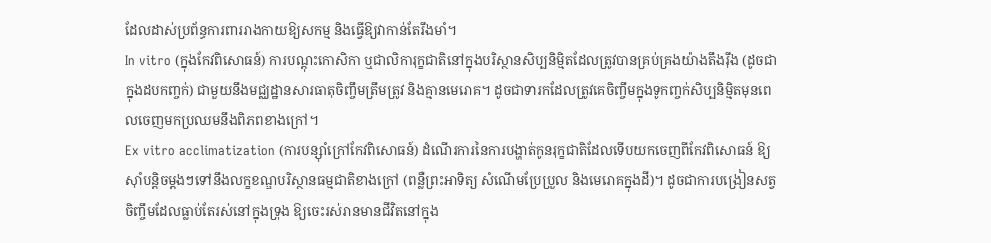ដែលដាស់ប្រព័ន្ធការពាររាងកាយឱ្យសកម្ម និងធ្វើឱ្យវាកាន់តែរឹងមាំ។
In vitro (ក្នុងកែវពិសោធន៍) ការបណ្តុះកោសិកា ឬជាលិការុក្ខជាតិនៅក្នុងបរិស្ថានសិប្បនិម្មិតដែលត្រូវបានគ្រប់គ្រងយ៉ាងតឹងរ៉ឹង (ដូចជាក្នុងដបកញ្ចក់) ជាមួយនឹងមជ្ឈដ្ឋានសារធាតុចិញ្ចឹមត្រឹមត្រូវ និងគ្មានមេរោគ។ ដូចជាទារកដែលត្រូវគេចិញ្ចឹមក្នុងទូកញ្ចក់សិប្បនិម្មិតមុនពេលចេញមកប្រឈមនឹងពិភពខាងក្រៅ។
Ex vitro acclimatization (ការបន្ស៊ាំក្រៅកែវពិសោធន៍) ដំណើរការនៃការបង្ហាត់កូនរុក្ខជាតិដែលទើបយកចេញពីកែវពិសោធន៍ ឱ្យស៊ាំបន្តិចម្តងៗទៅនឹងលក្ខខណ្ឌបរិស្ថានធម្មជាតិខាងក្រៅ (ពន្លឺព្រះអាទិត្យ សំណើមប្រែប្រួល និងមេរោគក្នុងដី)។ ដូចជាការបង្រៀនសត្វចិញ្ចឹមដែលធ្លាប់តែរស់នៅក្នុងទ្រុង ឱ្យចេះរស់រានមានជីវិតនៅក្នុង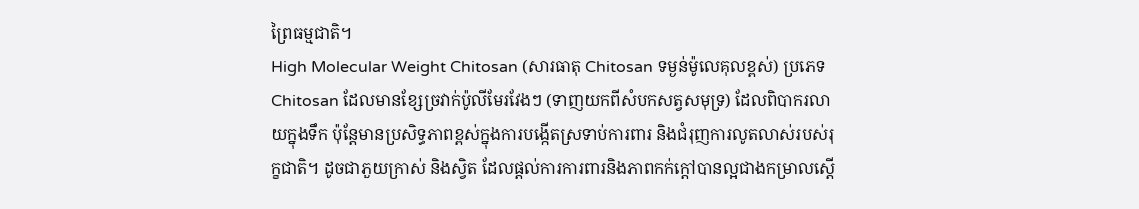ព្រៃធម្មជាតិ។
High Molecular Weight Chitosan (សារធាតុ Chitosan ទម្ងន់ម៉ូលេគុលខ្ពស់) ប្រភេទ Chitosan ដែលមានខ្សែច្រវាក់ប៉ូលីមែរវែងៗ (ទាញយកពីសំបកសត្វសមុទ្រ) ដែលពិបាករលាយក្នុងទឹក ប៉ុន្តែមានប្រសិទ្ធភាពខ្ពស់ក្នុងការបង្កើតស្រទាប់ការពារ និងជំរុញការលូតលាស់របស់រុក្ខជាតិ។ ដូចជាភួយក្រាស់ និងស្វិត ដែលផ្តល់ការការពារនិងភាពកក់ក្តៅបានល្អជាងកម្រាលស្តើ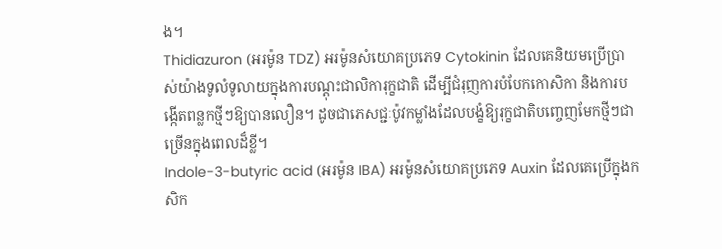ង។
Thidiazuron (អរម៉ូន TDZ) អរម៉ូនសំយោគប្រភេទ Cytokinin ដែលគេនិយមប្រើប្រាស់យ៉ាងទូលំទូលាយក្នុងការបណ្តុះជាលិការុក្ខជាតិ ដើម្បីជំរុញការបំបែកកោសិកា និងការបង្កើតពន្លកថ្មីៗឱ្យបានលឿន។ ដូចជាភេសជ្ជៈប៉ូវកម្លាំងដែលបង្ខំឱ្យរុក្ខជាតិបញ្ចេញមែកថ្មីៗជាច្រើនក្នុងពេលដ៏ខ្លី។
Indole-3-butyric acid (អរម៉ូន IBA) អរម៉ូនសំយោគប្រភេទ Auxin ដែលគេប្រើក្នុងកសិក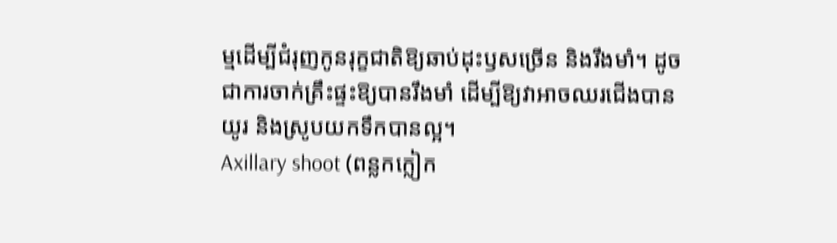ម្មដើម្បីជំរុញកូនរុក្ខជាតិឱ្យឆាប់ដុះឫសច្រើន និងរឹងមាំ។ ដូចជាការចាក់គ្រឹះផ្ទះឱ្យបានរឹងមាំ ដើម្បីឱ្យវាអាចឈរជើងបានយូរ និងស្រូបយកទឹកបានល្អ។
Axillary shoot (ពន្លកក្លៀក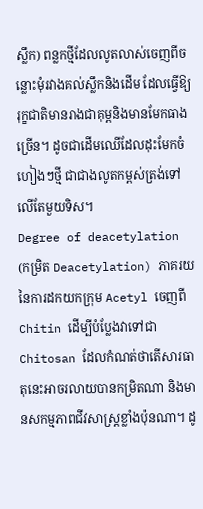ស្លឹក) ពន្លកថ្មីដែលលូតលាស់ចេញពីចន្លោះមុំរវាងគល់ស្លឹកនិងដើម ដែលធ្វើឱ្យរុក្ខជាតិមានរាងជាគុម្ពនិងមានមែកធាងច្រើន។ ដូចជាដើមឈើដែលដុះមែកចំហៀងៗថ្មី ជាជាងលូតកម្ពស់ត្រង់ទៅលើតែមួយទិស។
Degree of deacetylation (កម្រិត Deacetylation) ភាគរយនៃការដកយកក្រុម Acetyl ចេញពី Chitin ដើម្បីបំប្លែងវាទៅជា Chitosan ដែលកំណត់ថាតើសារធាតុនេះអាចរលាយបានកម្រិតណា និងមានសកម្មភាពជីវសាស្ត្រខ្លាំងប៉ុនណា។ ដូ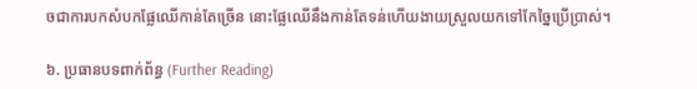ចជាការបកសំបកផ្លែឈើកាន់តែច្រើន នោះផ្លែឈើនឹងកាន់តែទន់ហើយងាយស្រួលយកទៅកែច្នៃប្រើប្រាស់។

៦. ប្រធានបទពាក់ព័ន្ធ (Further Reading)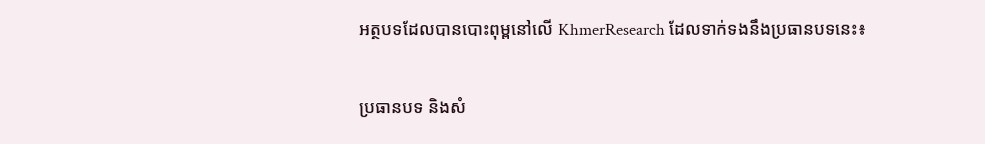អត្ថបទដែលបានបោះពុម្ពនៅលើ KhmerResearch ដែលទាក់ទងនឹងប្រធានបទនេះ៖

ប្រធានបទ និងសំ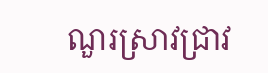ណួរស្រាវជ្រាវ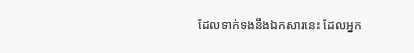ដែលទាក់ទងនឹងឯកសារនេះ ដែលអ្នក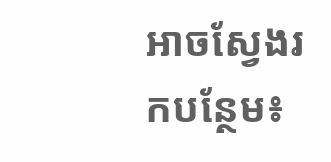អាចស្វែងរកបន្ថែម៖